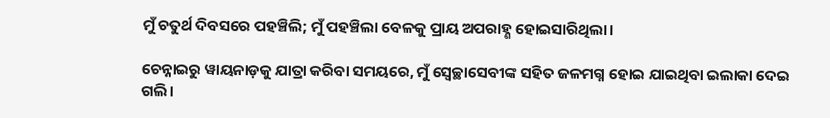ମୁଁ ଚତୁର୍ଥ ଦିବସରେ ପହଞ୍ଚିଲି; ମୁଁ ପହଞ୍ଚିଲା ବେଳକୁ ପ୍ରାୟ ଅପରାହ୍ଣ ହୋଇସାରିଥିଲା।

ଚେନ୍ନାଇରୁ ୱାୟନାଡ଼କୁ ଯାତ୍ରା କରିବା ସମୟରେ, ମୁଁ ସ୍ୱେଚ୍ଛାସେବୀଙ୍କ ସହିତ ଜଳମଗ୍ନ ହୋଇ ଯାଇଥିବା ଇଲାକା ଦେଇ ଗଲି।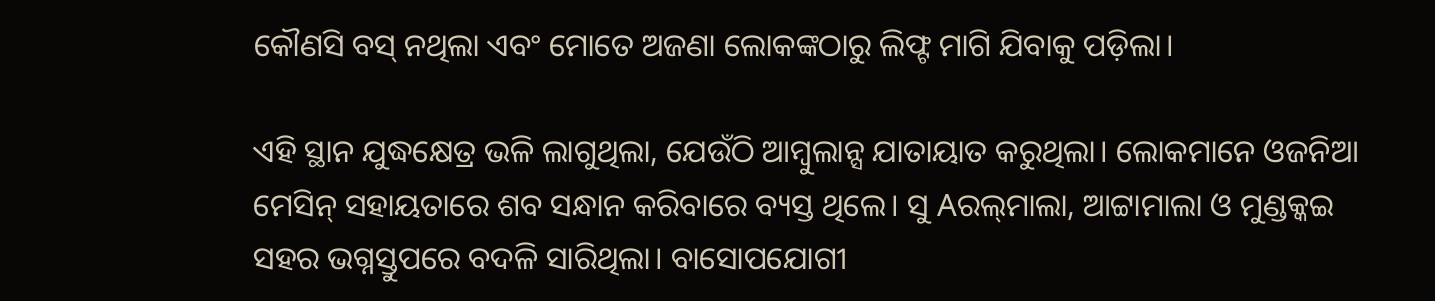କୌଣସି ବସ୍‌ ନଥିଲା ଏବଂ ମୋତେ ଅଜଣା ଲୋକଙ୍କଠାରୁ ଲିଫ୍ଟ ମାଗି ଯିବାକୁ ପଡ଼ିଲା।

ଏହି ସ୍ଥାନ ଯୁଦ୍ଧକ୍ଷେତ୍ର ଭଳି ଲାଗୁଥିଲା, ଯେଉଁଠି ଆମ୍ବୁଲାନ୍ସ ଯାତାୟାତ କରୁଥିଲା। ଲୋକମାନେ ଓଜନିଆ ମେସିନ୍‌ ସହାୟତାରେ ଶବ ସନ୍ଧାନ କରିବାରେ ବ୍ୟସ୍ତ ଥିଲେ। ସୁ Aରଲ୍‌ମାଲା, ଆଟ୍ଟାମାଲା ଓ ମୁଣ୍ଡକ୍କଇ ସହର ଭଗ୍ନସ୍ତୁପରେ ବଦଳି ସାରିଥିଲା। ବାସୋପଯୋଗୀ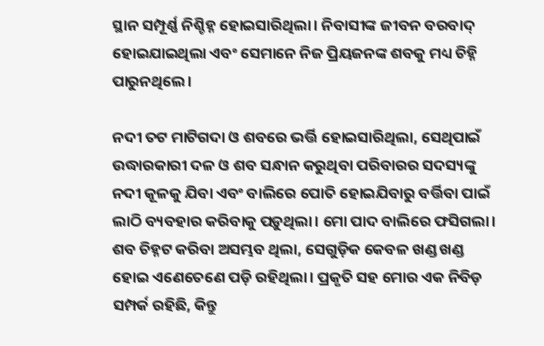ସ୍ଥାନ ସମ୍ପୂର୍ଣ୍ଣ ନିଶ୍ଚିହ୍ନ ହୋଇସାରିଥିଲା। ନିବାସୀଙ୍କ ଜୀବନ ବରବାଦ୍‌ ହୋଇଯାଇଥିଲା ଏବଂ ସେମାନେ ନିଜ ପ୍ରିୟଜନଙ୍କ ଶବକୁ ମଧ୍ୟ ଚିହ୍ନି ପାରୁନଥିଲେ।

ନଦୀ ତଟ ମାଟିଗଦା ଓ ଶବରେ ଭର୍ତ୍ତି ହୋଇସାରିଥିଲା, ସେଥିପାଇଁ ଉଦ୍ଧାରକାରୀ ଦଳ ଓ ଶବ ସନ୍ଧାନ କରୁଥିବା ପରିବାରର ସଦସ୍ୟଙ୍କୁ ନଦୀ କୂଳକୁ ଯିବା ଏବଂ ବାଲିରେ ପୋତି ହୋଇଯିବାରୁ ବର୍ତ୍ତିବା ପାଇଁ ଲାଠି ବ୍ୟବହାର କରିବାକୁ ପଡ଼ୁଥିଲା। ମୋ ପାଦ ବାଲିରେ ଫସିଗଲା। ଶବ ଚିହ୍ନଟ କରିବା ଅସମ୍ଭବ ଥିଲା, ସେଗୁଡ଼ିକ କେବଳ ଖଣ୍ଡ ଖଣ୍ଡ ହୋଇ ଏଣେତେଣେ ପଡ଼ି ରହିଥିଲା। ପ୍ରକୃତି ସହ ମୋର ଏକ ନିବିଡ଼ ସମ୍ପର୍କ ରହିଛି, କିନ୍ତୁ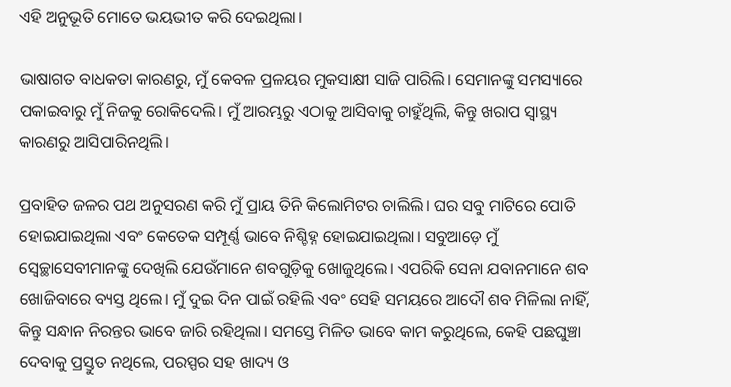ଏହି ଅନୁଭୂତି ମୋତେ ଭୟଭୀତ କରି ଦେଇଥିଲା।

ଭାଷାଗତ ବାଧକତା କାରଣରୁ, ମୁଁ କେବଳ ପ୍ରଳୟର ମୁକସାକ୍ଷୀ ସାଜି ପାରିଲି। ସେମାନଙ୍କୁ ସମସ୍ୟାରେ ପକାଇବାରୁ ମୁଁ ନିଜକୁ ରୋକିଦେଲି। ମୁଁ ଆରମ୍ଭରୁ ଏଠାକୁ ଆସିବାକୁ ଚାହୁଁଥିଲି, କିନ୍ତୁ ଖରାପ ସ୍ୱାସ୍ଥ୍ୟ କାରଣରୁ ଆସିପାରିନଥିଲି।

ପ୍ରବାହିତ ଜଳର ପଥ ଅନୁସରଣ କରି ମୁଁ ପ୍ରାୟ ତିନି କିଲୋମିଟର ଚାଲିଲି। ଘର ସବୁ ମାଟିରେ ପୋତି ହୋଇଯାଇଥିଲା ଏବଂ କେତେକ ସମ୍ପୂର୍ଣ୍ଣ ଭାବେ ନିଶ୍ଚିହ୍ନ ହୋଇଯାଇଥିଲା। ସବୁଆଡ଼େ ମୁଁ ସ୍ୱେଚ୍ଛାସେବୀମାନଙ୍କୁ ଦେଖିଲି ଯେଉଁମାନେ ଶବଗୁଡ଼ିକୁ ଖୋଜୁଥିଲେ। ଏପରିକି ସେନା ଯବାନମାନେ ଶବ ଖୋଜିବାରେ ବ୍ୟସ୍ତ ଥିଲେ। ମୁଁ ଦୁଇ ଦିନ ପାଇଁ ରହିଲି ଏବଂ ସେହି ସମୟରେ ଆଦୌ ଶବ ମିଳିଲା ନାହିଁ, କିନ୍ତୁ ସନ୍ଧାନ ନିରନ୍ତର ଭାବେ ଜାରି ରହିଥିଲା। ସମସ୍ତେ ମିଳିତ ଭାବେ କାମ କରୁଥିଲେ, କେହି ପଛଘୁଞ୍ଚା ଦେବାକୁ ପ୍ରସ୍ତୁତ ନଥିଲେ, ପରସ୍ପର ସହ ଖାଦ୍ୟ ଓ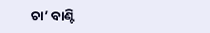ଚା’ ବାଣ୍ଟି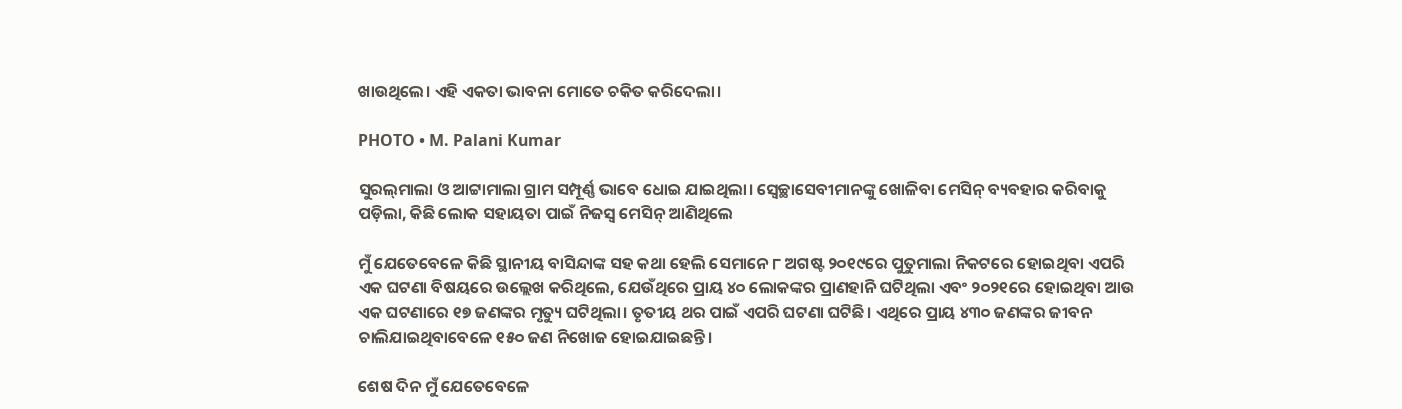ଖାଉଥିଲେ। ଏହି ଏକତା ଭାବନା ମୋତେ ଚକିତ କରିଦେଲା।

PHOTO • M. Palani Kumar

ସୁରଲ୍‌ମାଲା ଓ ଆଟ୍ଟାମାଲା ଗ୍ରାମ ସମ୍ପୂର୍ଣ୍ଣ ଭାବେ ଧୋଇ ଯାଇଥିଲା। ସ୍ୱେଚ୍ଛାସେବୀମାନଙ୍କୁ ଖୋଳିବା ମେସିନ୍‌ ବ୍ୟବହାର କରିବାକୁ ପଡ଼ିଲା, କିଛି ଲୋକ ସହାୟତା ପାଇଁ ନିଜସ୍ୱ ମେସିନ୍‌ ଆଣିଥିଲେ

ମୁଁ ଯେତେବେଳେ କିଛି ସ୍ଥାନୀୟ ବାସିନ୍ଦାଙ୍କ ସହ କଥା ହେଲି ସେମାନେ ୮ ଅଗଷ୍ଟ ୨୦୧୯ରେ ପୁତୁମାଲା ନିକଟରେ ହୋଇଥିବା ଏପରି ଏକ ଘଟଣା ବିଷୟରେ ଉଲ୍ଲେଖ କରିଥିଲେ, ଯେଉଁଥିରେ ପ୍ରାୟ ୪୦ ଲୋକଙ୍କର ପ୍ରାଣହାନି ଘଟିଥିଲା ଏବଂ ୨୦୨୧ରେ ହୋଇଥିବା ଆଉ ଏକ ଘଟଣାରେ ୧୭ ଜଣଙ୍କର ମୃତ୍ୟୁ ଘଟିଥିଲା। ତୃତୀୟ ଥର ପାଇଁ ଏପରି ଘଟଣା ଘଟିଛି। ଏଥିରେ ପ୍ରାୟ ୪୩୦ ଜଣଙ୍କର ଜୀବନ ଚାଲିଯାଇଥିବାବେଳେ ୧୫୦ ଜଣ ନିଖୋଜ ହୋଇଯାଇଛନ୍ତି।

ଶେଷ ଦିନ ମୁଁ ଯେତେବେଳେ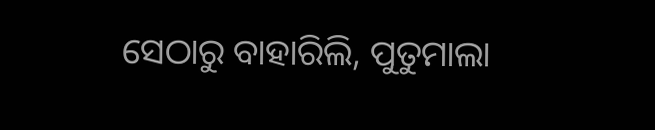ସେଠାରୁ ବାହାରିଲି, ପୁତୁମାଲା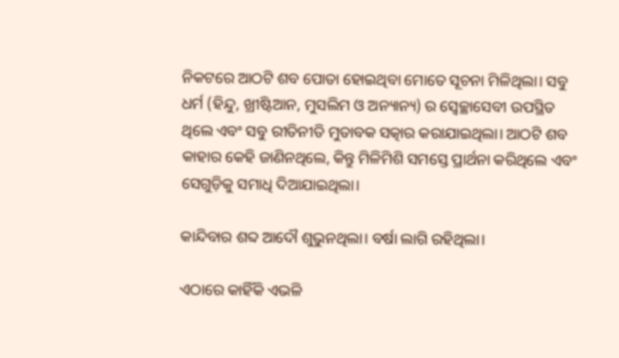ନିକଟରେ ଆଠଟି ଶବ ପୋତା ହୋଇଥିବା ମୋତେ ସୂଚନା ମିଳିଥିଲା। ସବୁ ଧର୍ମ (ହିନ୍ଦୁ, ଖ୍ରୀଷ୍ଟିଆନ, ମୁସଲିମ ଓ ଅନ୍ୟାନ୍ୟ) ର ସ୍ୱେଚ୍ଛାସେବୀ ଉପସ୍ଥିତ ଥିଲେ ଏବଂ ସବୁ ରୀତିନୀତି ମୁତାବକ ସତ୍କାର କରାଯାଇଥିଲା। ଆଠଟି ଶବ କାହାର କେହି ଜାଣିନଥିଲେ, କିନ୍ତୁ ମିଳିମିଶି ସମସ୍ତେ ପ୍ରାର୍ଥନା କରିଥିଲେ ଏବଂ ସେଗୁଡ଼ିକୁ ସମାଧି ଦିଆଯାଇଥିଲା।

କାନ୍ଦିବାର ଶବ୍ଦ ଆଦୌ ଶୁଭୁନଥିଲା। ବର୍ଷା ଲାଗି ରହିଥିଲା।

ଏଠାରେ କାହିଁକି ଏଭଳି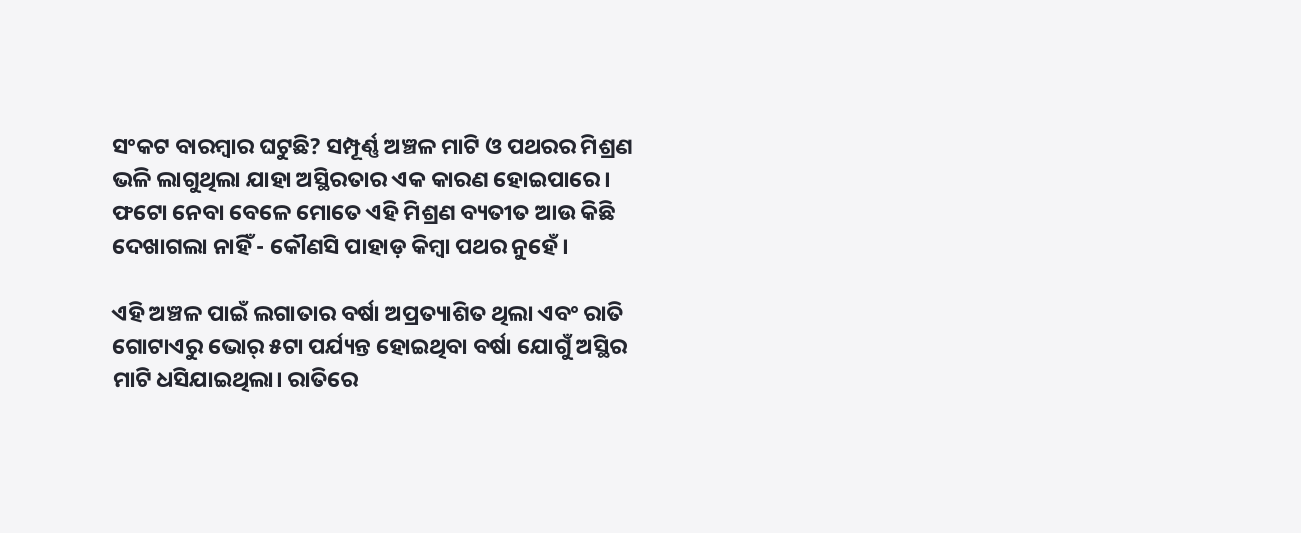ସଂକଟ ବାରମ୍ବାର ଘଟୁଛି? ସମ୍ପୂର୍ଣ୍ଣ ଅଞ୍ଚଳ ମାଟି ଓ ପଥରର ମିଶ୍ରଣ ଭଳି ଲାଗୁଥିଲା ଯାହା ଅସ୍ଥିରତାର ଏକ କାରଣ ହୋଇପାରେ। ଫଟୋ ନେବା ବେଳେ ମୋତେ ଏହି ମିଶ୍ରଣ ବ୍ୟତୀତ ଆଉ କିଛି ଦେଖାଗଲା ନାହିଁ - କୌଣସି ପାହାଡ଼ କିମ୍ବା ପଥର ନୁହେଁ।

ଏହି ଅଞ୍ଚଳ ପାଇଁ ଲଗାତାର ବର୍ଷା ଅପ୍ରତ୍ୟାଶିତ ଥିଲା ଏବଂ ରାତି ଗୋଟାଏରୁ ଭୋର୍‌ ୫ଟା ପର୍ଯ୍ୟନ୍ତ ହୋଇଥିବା ବର୍ଷା ଯୋଗୁଁ ଅସ୍ଥିର ମାଟି ଧସିଯାଇଥିଲା। ରାତିରେ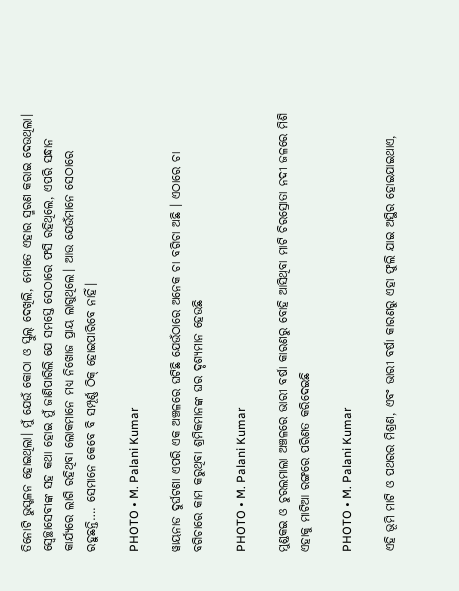ତିନୋଟି ଭୁସ୍ଖଳନ ହୋଇଥିଲା। ମୁଁ ଯେଉଁ କୋଠା ଓ ସ୍କୁଲ୍‌ ଦେଖିଲି, ମୋତେ ଏହାର ସ୍ମରଣ କରାଇ ଦେଉଥିଲା। ସ୍ୱେଚ୍ଛାସେବୀଙ୍କ ସହ କଥା ହୋଇ ମୁଁ ଜାଣିପାରିଲି ଯେ ସମସ୍ତେ ସେଠାରେ ଫସି ରହିଥିଲେ, ଏପରି ସନ୍ଧାନ କାର୍ଯ୍ୟରେ ଲାଗି ରହିଥିବା ଲୋକମାନେ ମଧ୍ୟ ନିଖୋଜ ପ୍ରାୟ ଲାଗୁଥିଲେ। ଆଉ ଯେଉଁମାନେ ସେଠାରେ ରହୁଛନ୍ତି…. ସେମାନେ କେବେ ବି ସମ୍ପୂର୍ଣ୍ଣ ଠିକ୍‌ ହୋଇପାରିବେ ନାହିଁ।

PHOTO • M. Palani Kumar

ୱାୟନାଡ ଦୁର୍ଘଟଣା ଏପରି ଏକ ଅଞ୍ଚଳରେ ଘଟିଛି ଯେଉଁଠାରେ ଅନେକ ଚା ବଗିଚା ଅଛି । ଏଠାରେ ଚା ବଗିଚାରେ କାମ କରୁଥିବା ଶ୍ରମିକମାନଙ୍କ ଘର ଦୃଶ୍ୟମାନ ହେଉଛି

PHOTO • M. Palani Kumar

ମୁଣ୍ଡକଇ ଓ ଚୁରଲମାଲା ଅଞ୍ଚଳରେ ଭାରୀ ବର୍ଷା କାରଣରୁ ବୋହି ଆସିଥିବା ମାଟି ଚିରସ୍ରୋତା ନଦୀ ଜଳରେ ମିଶି ଏହାକୁ ମାଟିଆ ରଙ୍ଗରେ ପରିଣତ କରିଦେଇଛି

PHOTO • M. Palani Kumar

ଏହି ଭୂମି ମାଟି ଓ ପଥରର ମିଶ୍ରଣ, ଏବଂ ଭାରୀ ବର୍ଷା କାରଣରୁ ଏହା ଫୁଲି ଯାଇ ଅସ୍ଥିର ହୋଇଯାଇଥାଏ,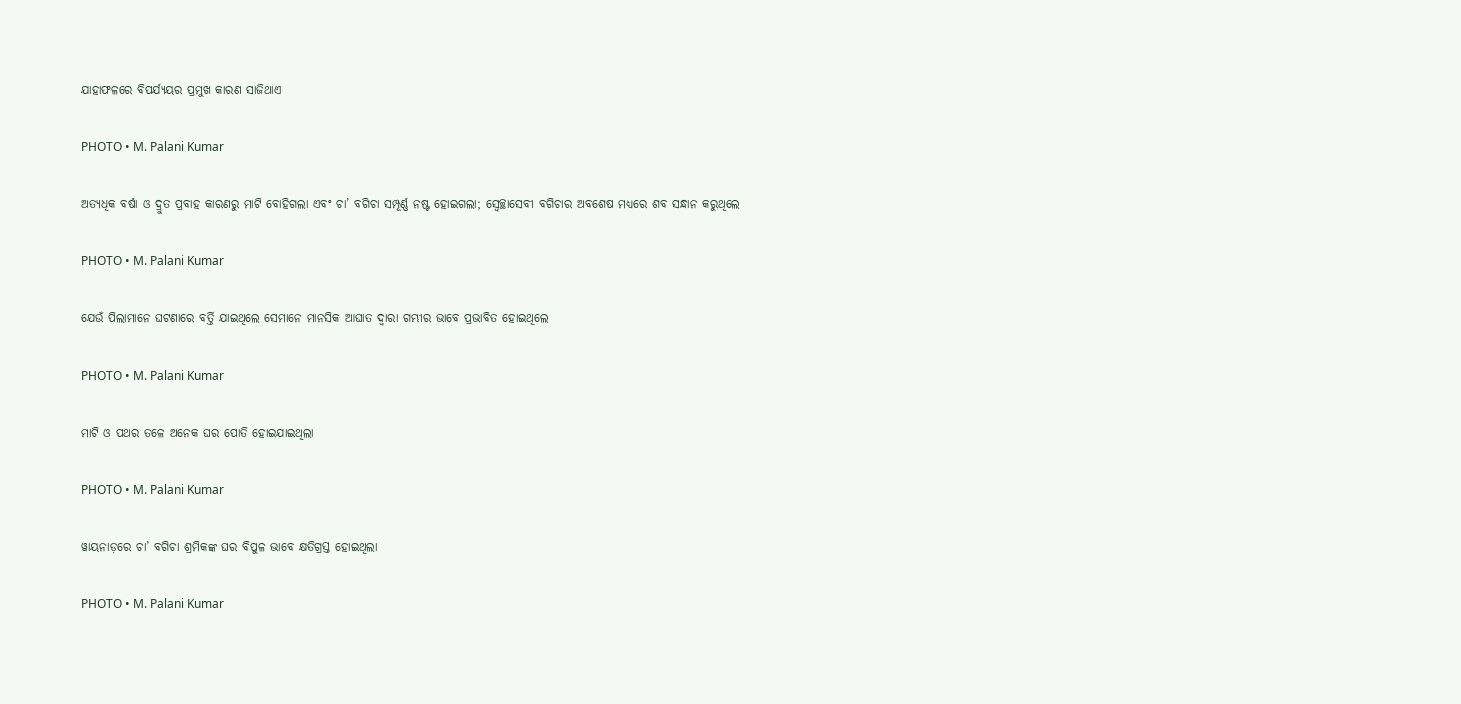ଯାହାଫଳରେ ବିପର୍ଯ୍ୟୟର ପ୍ରମୁଖ କାରଣ ସାଜିଥାଏ

PHOTO • M. Palani Kumar

ଅତ୍ୟଧିକ ବର୍ଷା ଓ ଦ୍ରୁତ ପ୍ରବାହ କାରଣରୁ ମାଟି ବୋହିଗଲା ଏବଂ ଚା’ ବଗିଚା ସମ୍ପୂର୍ଣ୍ଣ ନଷ୍ଟ ହୋଇଗଲା; ସ୍ୱେଚ୍ଛାସେବୀ ବଗିଚାର ଅବଶେଷ ମଧ୍ୟରେ ଶବ ସନ୍ଧାନ କରୁଥିଲେ

PHOTO • M. Palani Kumar

ଯେଉଁ ପିଲାମାନେ ଘଟଣାରେ ବର୍ତ୍ତି ଯାଇଥିଲେ ସେମାନେ ମାନସିକ ଆଘାତ ଦ୍ୱାରା ଗମ୍ଭୀର ଭାବେ ପ୍ରଭାବିତ ହୋଇଥିଲେ

PHOTO • M. Palani Kumar

ମାଟି ଓ ପଥର ତଳେ ଅନେକ ଘର ପୋତି ହୋଇଯାଇଥିଲା

PHOTO • M. Palani Kumar

ୱାୟନାଡ଼ରେ ଚା’ ବଗିଚା ଶ୍ରମିକଙ୍କ ଘର ବିପୁଳ ଭାବେ କ୍ଷତିଗ୍ରସ୍ତ ହୋଇଥିଲା

PHOTO • M. Palani Kumar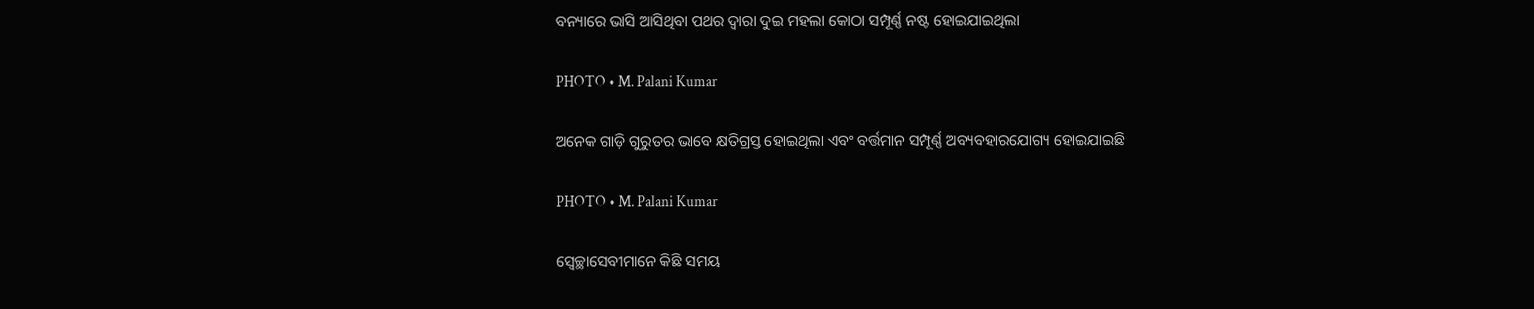ବନ୍ୟାରେ ଭାସି ଆସିଥିବା ପଥର ଦ୍ୱାରା ଦୁଇ ମହଲା କୋଠା ସମ୍ପୂର୍ଣ୍ଣ ନଷ୍ଟ ହୋଇଯାଇଥିଲା

PHOTO • M. Palani Kumar

ଅନେକ ଗାଡ଼ି ଗୁରୁତର ଭାବେ କ୍ଷତିଗ୍ରସ୍ତ ହୋଇଥିଲା ଏବଂ ବର୍ତ୍ତମାନ ସମ୍ପୂର୍ଣ୍ଣ ଅବ୍ୟବହାରଯୋଗ୍ୟ ହୋଇଯାଇଛି

PHOTO • M. Palani Kumar

ସ୍ୱେଚ୍ଛାସେବୀମାନେ କିଛି ସମୟ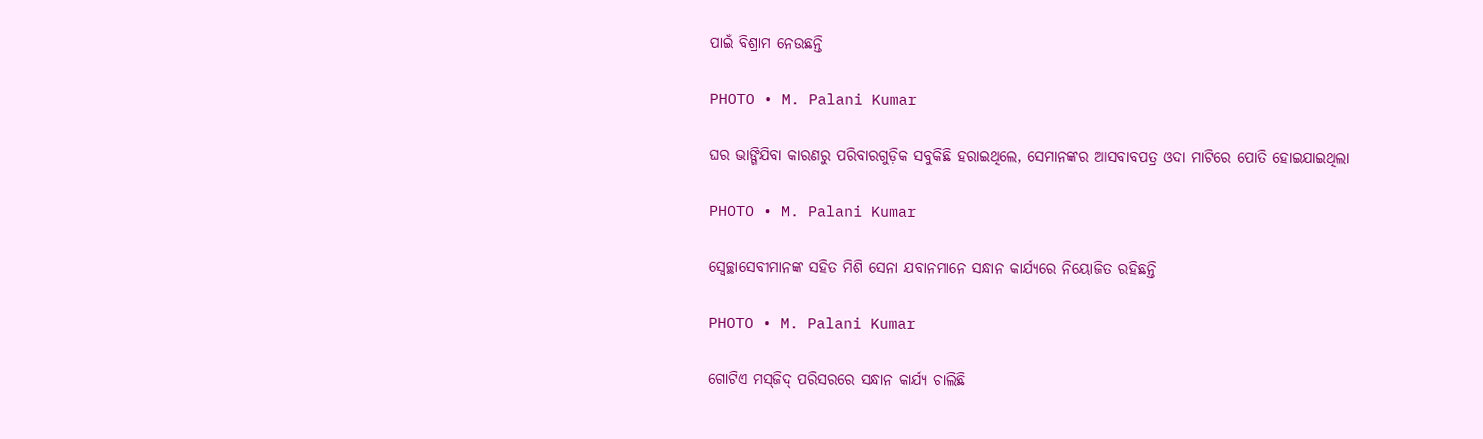ପାଇଁ ବିଶ୍ରାମ ନେଉଛନ୍ତି

PHOTO • M. Palani Kumar

ଘର ଭାଙ୍ଗିଯିବା କାରଣରୁ ପରିବାରଗୁଡ଼ିକ ସବୁକିଛି ହରାଇଥିଲେ, ସେମାନଙ୍କର ଆସବାବପତ୍ର ଓଦା ମାଟିରେ ପୋତି ହୋଇଯାଇଥିଲା

PHOTO • M. Palani Kumar

ସ୍ୱେଚ୍ଛାସେବୀମାନଙ୍କ ସହିତ ମିଶି ସେନା ଯବାନମାନେ ସନ୍ଧାନ କାର୍ଯ୍ୟରେ ନିୟୋଜିତ ରହିଛନ୍ତି

PHOTO • M. Palani Kumar

ଗୋଟିଏ ମସ୍‌ଜିଦ୍‌ ପରିସରରେ ସନ୍ଧାନ କାର୍ଯ୍ୟ ଚାଲିଛି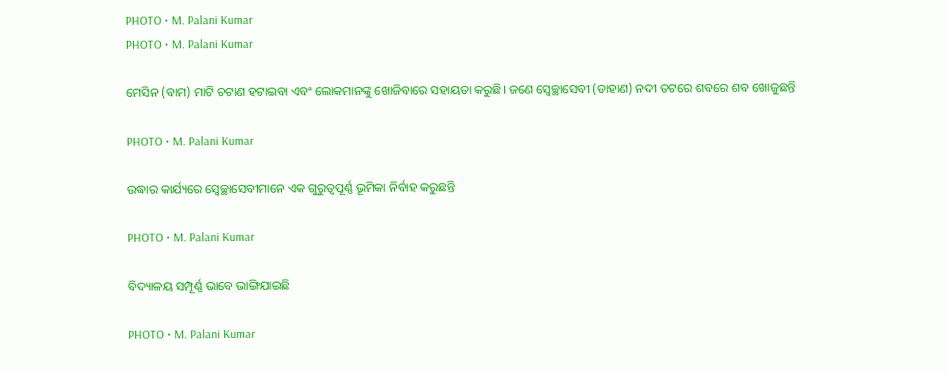PHOTO • M. Palani Kumar
PHOTO • M. Palani Kumar

ମେସିନ (ବାମ) ମାଟି ଚଟାଣ ହଟାଇବା ଏବଂ ଲୋକମାନଙ୍କୁ ଖୋଜିବାରେ ସହାୟତା କରୁଛି। ଜଣେ ସ୍ୱେଚ୍ଛାସେବୀ (ଡାହାଣ) ନଦୀ ତଟରେ ଶବରେ ଶବ ଖୋଜୁଛନ୍ତି

PHOTO • M. Palani Kumar

ଉଦ୍ଧାର କାର୍ଯ୍ୟରେ ସ୍ୱେଚ୍ଛାସେବୀମାନେ ଏକ ଗୁରୁତ୍ୱପୂର୍ଣ୍ଣ ଭୂମିକା ନିର୍ବାହ କରୁଛନ୍ତି

PHOTO • M. Palani Kumar

ବିଦ୍ୟାଳୟ ସମ୍ପୂର୍ଣ୍ଣ ଭାବେ ଭାଙ୍ଗିଯାଇଛି

PHOTO • M. Palani Kumar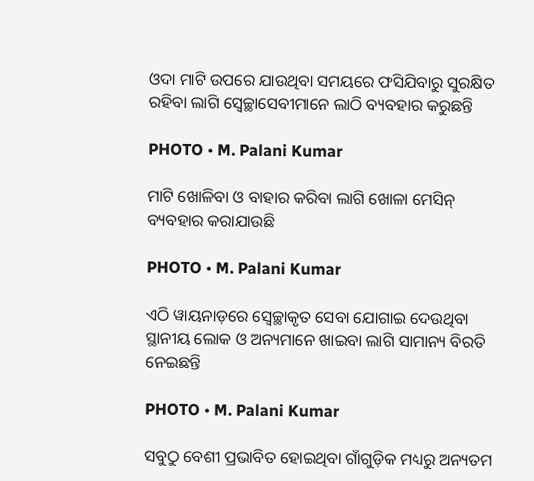ଓଦା ମାଟି ଉପରେ ଯାଉଥିବା ସମୟରେ ଫସିଯିବାରୁ ସୁରକ୍ଷିତ ରହିବା ଲାଗି ସ୍ୱେଚ୍ଛାସେବୀମାନେ ଲାଠି ବ୍ୟବହାର କରୁଛନ୍ତି

PHOTO • M. Palani Kumar

ମାଟି ଖୋଳିବା ଓ ବାହାର କରିବା ଲାଗି ଖୋଳା ମେସିନ୍‌ ବ୍ୟବହାର କରାଯାଉଛି

PHOTO • M. Palani Kumar

ଏଠି ୱାୟନାଡ଼ରେ ସ୍ୱେଚ୍ଛାକୃତ ସେବା ଯୋଗାଇ ଦେଉଥିବା ସ୍ଥାନୀୟ ଲୋକ ଓ ଅନ୍ୟମାନେ ଖାଇବା ଲାଗି ସାମାନ୍ୟ ବିରତି ନେଇଛନ୍ତି

PHOTO • M. Palani Kumar

ସବୁଠୁ ବେଶୀ ପ୍ରଭାବିତ ହୋଇଥିବା ଗାଁଗୁଡ଼ିକ ମଧ୍ୟରୁ ଅନ୍ୟତମ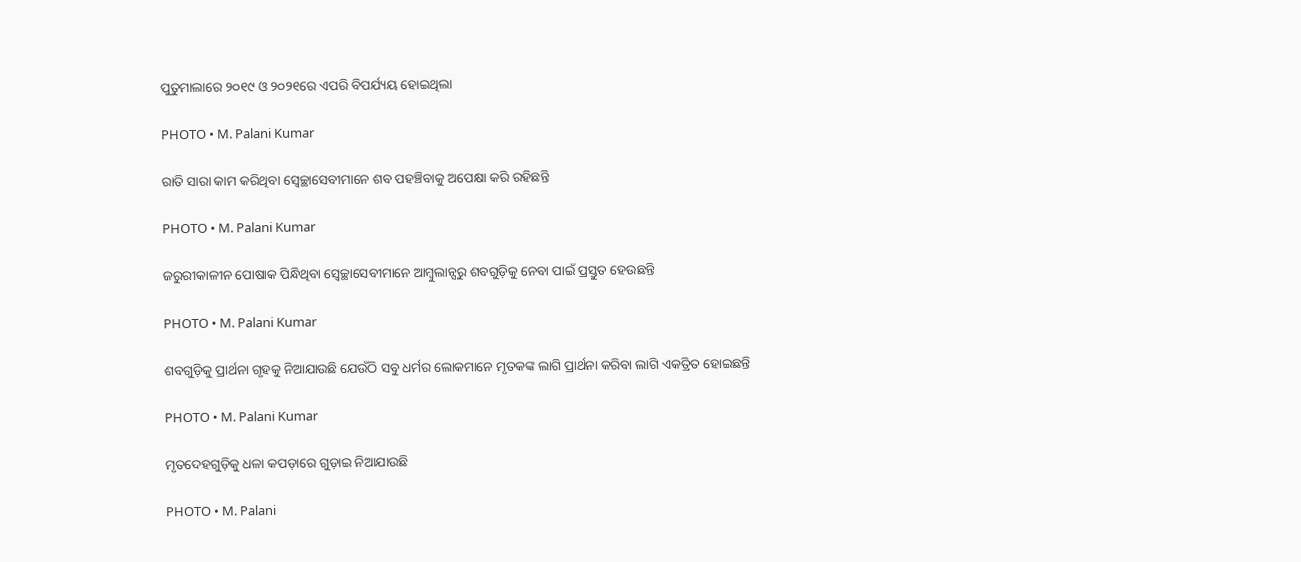ପୁତୁମାଲାରେ ୨୦୧୯ ଓ ୨୦୨୧ରେ ଏପରି ବିପର୍ଯ୍ୟୟ ହୋଇଥିଲା

PHOTO • M. Palani Kumar

ରାତି ସାରା କାମ କରିଥିବା ସ୍ୱେଚ୍ଛାସେବୀମାନେ ଶବ ପହଞ୍ଚିବାକୁ ଅପେକ୍ଷା କରି ରହିଛନ୍ତି

PHOTO • M. Palani Kumar

ଜରୁରୀକାଳୀନ ପୋଷାକ ପିନ୍ଧିଥିବା ସ୍ୱେଚ୍ଛାସେବୀମାନେ ଆମ୍ବୁଲାନ୍ସରୁ ଶବଗୁଡ଼ିକୁ ନେବା ପାଇଁ ପ୍ରସ୍ତୁତ ହେଉଛନ୍ତି

PHOTO • M. Palani Kumar

ଶବଗୁଡ଼ିକୁ ପ୍ରାର୍ଥନା ଗୃହକୁ ନିଆଯାଉଛି ଯେଉଁଠି ସବୁ ଧର୍ମର ଲୋକମାନେ ମୃତକଙ୍କ ଲାଗି ପ୍ରାର୍ଥନା କରିବା ଲାଗି ଏକତ୍ରିତ ହୋଇଛନ୍ତି

PHOTO • M. Palani Kumar

ମୃତଦେହଗୁଡ଼ିକୁ ଧଳା କପଡ଼ାରେ ଗୁଡ଼ାଇ ନିଆଯାଉଛି

PHOTO • M. Palani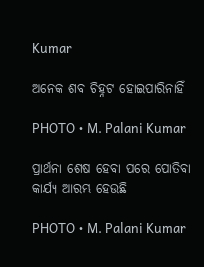Kumar

ଅନେକ ଶବ ଚିହ୍ନଟ ହୋଇପାରିନାହିଁ

PHOTO • M. Palani Kumar

ପ୍ରାର୍ଥନା ଶେଷ ହେବା ପରେ ପୋତିବା କାର୍ଯ୍ୟ ଆରମ୍ଭ ହେଉଛି

PHOTO • M. Palani Kumar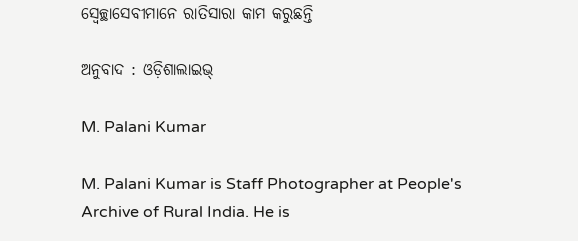ସ୍ୱେଚ୍ଛାସେବୀମାନେ ରାତିସାରା କାମ କରୁଛନ୍ତି

ଅନୁବାଦ : ଓଡ଼ିଶାଲାଇଭ୍‍

M. Palani Kumar

M. Palani Kumar is Staff Photographer at People's Archive of Rural India. He is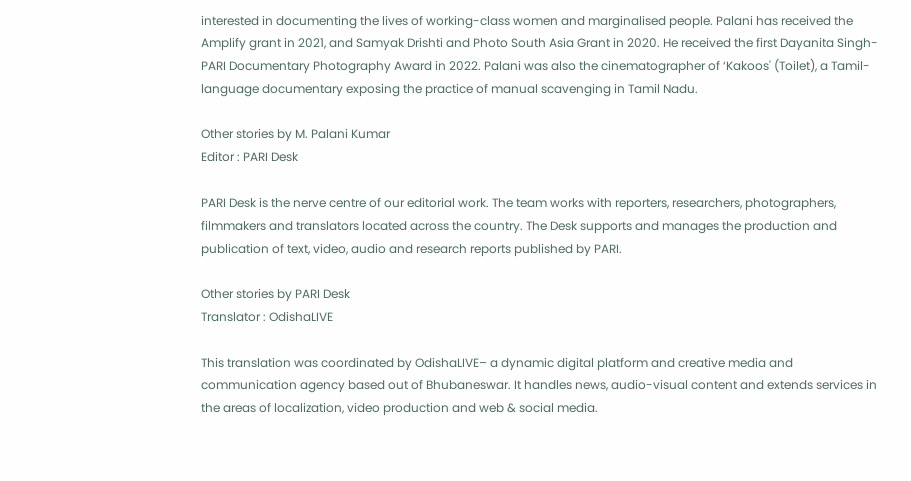interested in documenting the lives of working-class women and marginalised people. Palani has received the Amplify grant in 2021, and Samyak Drishti and Photo South Asia Grant in 2020. He received the first Dayanita Singh-PARI Documentary Photography Award in 2022. Palani was also the cinematographer of ‘Kakoos' (Toilet), a Tamil-language documentary exposing the practice of manual scavenging in Tamil Nadu.

Other stories by M. Palani Kumar
Editor : PARI Desk

PARI Desk is the nerve centre of our editorial work. The team works with reporters, researchers, photographers, filmmakers and translators located across the country. The Desk supports and manages the production and publication of text, video, audio and research reports published by PARI.

Other stories by PARI Desk
Translator : OdishaLIVE

This translation was coordinated by OdishaLIVE– a dynamic digital platform and creative media and communication agency based out of Bhubaneswar. It handles news, audio-visual content and extends services in the areas of localization, video production and web & social media.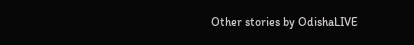Other stories by OdishaLIVE